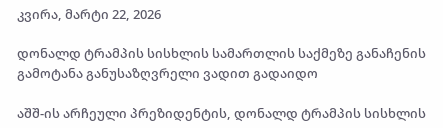კვირა, მარტი 22, 2026

დონალდ ტრამპის სისხლის სამართლის საქმეზე განაჩენის გამოტანა განუსაზღვრელი ვადით გადაიდო

აშშ-ის არჩეული პრეზიდენტის, დონალდ ტრამპის სისხლის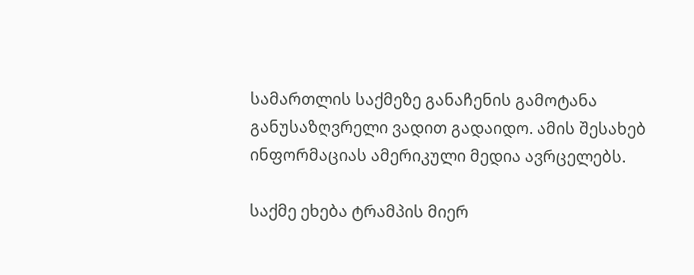სამართლის საქმეზე განაჩენის გამოტანა განუსაზღვრელი ვადით გადაიდო. ამის შესახებ ინფორმაციას ამერიკული მედია ავრცელებს.

საქმე ეხება ტრამპის მიერ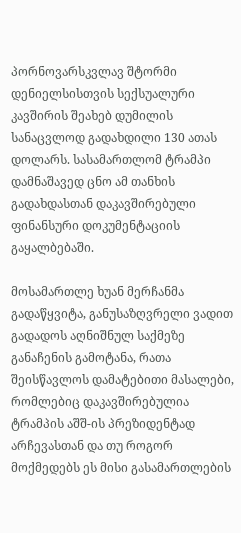პორნოვარსკვლავ შტორმი დენიელსისთვის სექსუალური კავშირის შეახებ დუმილის სანაცვლოდ გადახდილი 130 ათას დოლარს. სასამართლომ ტრამპი დამნაშავედ ცნო ამ თანხის გადახდასთან დაკავშირებული ფინანსური დოკუმენტაციის გაყალბებაში.

მოსამართლე ხუან მერჩანმა გადაწყვიტა, განუსაზღვრელი ვადით გადადოს აღნიშნულ საქმეზე განაჩენის გამოტანა, რათა შეისწავლოს დამატებითი მასალები, რომლებიც დაკავშირებულია ტრამპის აშშ-ის პრეზიდენტად არჩევასთან და თუ როგორ მოქმედებს ეს მისი გასამართლების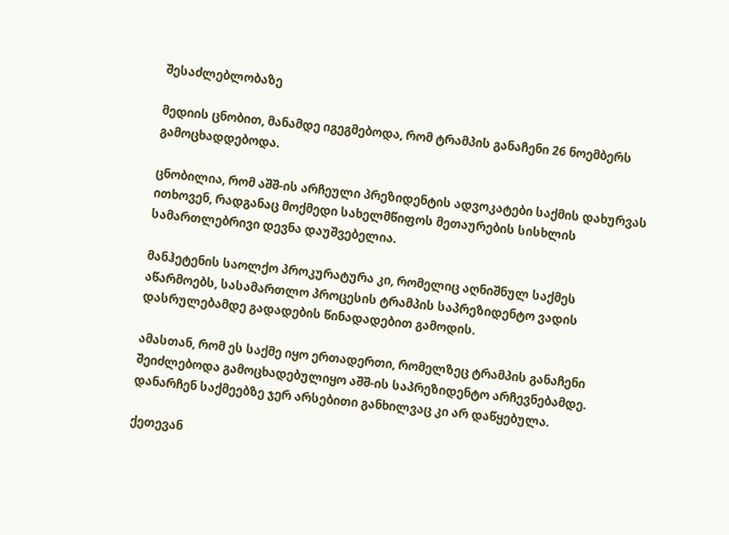შესაძლებლობაზე

მედიის ცნობით, მანამდე იგეგმებოდა, რომ ტრამპის განაჩენი 26 ნოემბერს გამოცხადდებოდა.

ცნობილია, რომ აშშ-ის არჩეული პრეზიდენტის ადვოკატები საქმის დახურვას ითხოვენ, რადგანაც მოქმედი სახელმწიფოს მეთაურების სისხლის სამართლებრივი დევნა დაუშვებელია.

მანჰეტენის საოლქო პროკურატურა კი, რომელიც აღნიშნულ საქმეს აწარმოებს, სასამართლო პროცესის ტრამპის საპრეზიდენტო ვადის დასრულებამდე გადადების წინადადებით გამოდის.

ამასთან, რომ ეს საქმე იყო ერთადერთი, რომელზეც ტრამპის განაჩენი შეიძლებოდა გამოცხადებულიყო აშშ-ის საპრეზიდენტო არჩევნებამდე. დანარჩენ საქმეებზე ჯერ არსებითი განხილვაც კი არ დაწყებულა.

ქეთევან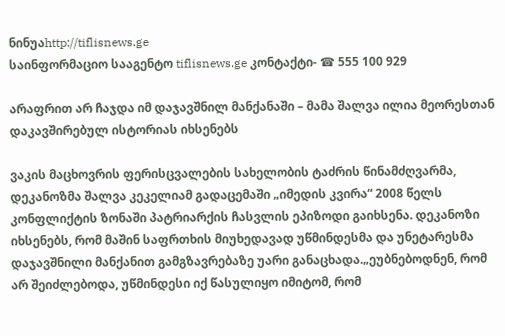ნინუაhttp://tiflisnews.ge
საინფორმაციო სააგენტო tiflisnews.ge კონტაქტი- ☎ 555 100 929

არაფრით არ ჩაჯდა იმ დაჯავშნილ მანქანაში – მამა შალვა ილია მეორესთან დაკავშირებულ ისტორიას იხსენებს

ვაკის მაცხოვრის ფერისცვალების სახელობის ტაძრის წინამძღვარმა, დეკანოზმა შალვა კეკელიამ გადაცემაში „იმედის კვირა“ 2008 წელს კონფლიქტის ზონაში პატრიარქის ჩასვლის ეპიზოდი გაიხსენა. დეკანოზი იხსენებს, რომ მაშინ საფრთხის მიუხედავად უწმინდესმა და უნეტარესმა დაჯავშნილი მანქანით გამგზავრებაზე უარი განაცხადა.„ეუბნებოდნენ, რომ არ შეიძლებოდა, უწმინდესი იქ წასულიყო იმიტომ, რომ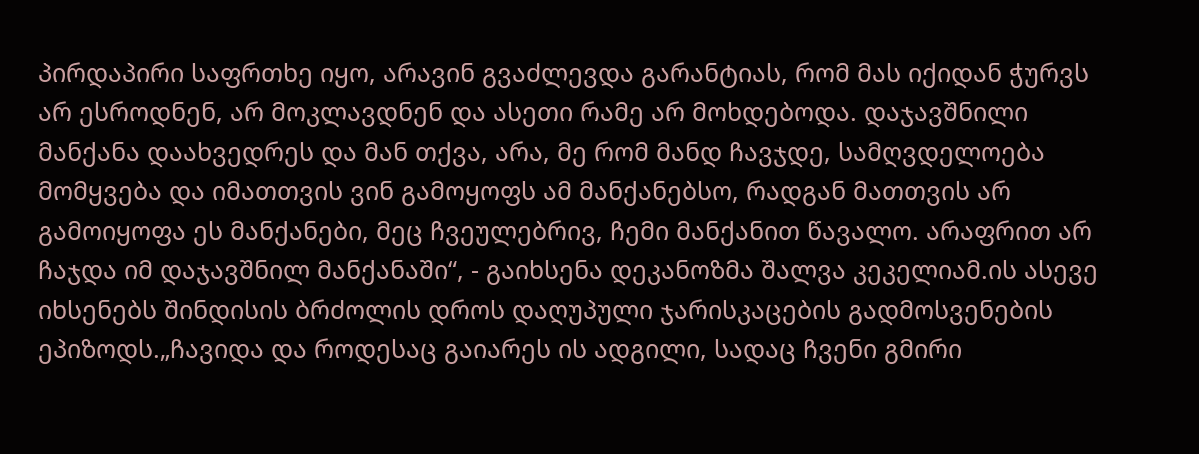პირდაპირი საფრთხე იყო, არავინ გვაძლევდა გარანტიას, რომ მას იქიდან ჭურვს არ ესროდნენ, არ მოკლავდნენ და ასეთი რამე არ მოხდებოდა. დაჯავშნილი მანქანა დაახვედრეს და მან თქვა, არა, მე რომ მანდ ჩავჯდე, სამღვდელოება მომყვება და იმათთვის ვინ გამოყოფს ამ მანქანებსო, რადგან მათთვის არ გამოიყოფა ეს მანქანები, მეც ჩვეულებრივ, ჩემი მანქანით წავალო. არაფრით არ ჩაჯდა იმ დაჯავშნილ მანქანაში“, - გაიხსენა დეკანოზმა შალვა კეკელიამ.ის ასევე იხსენებს შინდისის ბრძოლის დროს დაღუპული ჯარისკაცების გადმოსვენების ეპიზოდს.„ჩავიდა და როდესაც გაიარეს ის ადგილი, სადაც ჩვენი გმირი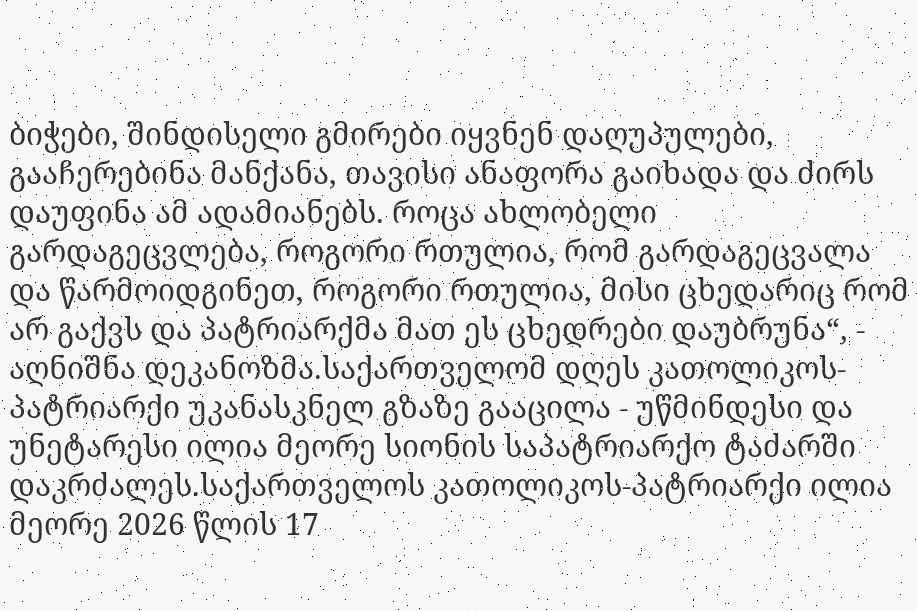ბიჭები, შინდისელი გმირები იყვნენ დაღუპულები, გააჩერებინა მანქანა, თავისი ანაფორა გაიხადა და ძირს დაუფინა ამ ადამიანებს. როცა ახლობელი გარდაგეცვლება, როგორი რთულია, რომ გარდაგეცვალა და წარმოიდგინეთ, როგორი რთულია, მისი ცხედარიც რომ არ გაქვს და პატრიარქმა მათ ეს ცხედრები დაუბრუნა“, - აღნიშნა დეკანოზმა.საქართველომ დღეს კათოლიკოს-პატრიარქი უკანასკნელ გზაზე გააცილა - უწმინდესი და უნეტარესი ილია მეორე სიონის საპატრიარქო ტაძარში დაკრძალეს.საქართველოს კათოლიკოს-პატრიარქი ილია მეორე 2026 წლის 17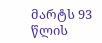მარტს 93 წლის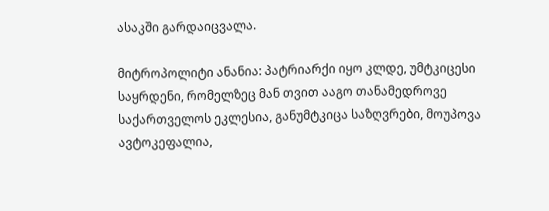ასაკში გარდაიცვალა.

მიტროპოლიტი ანანია: პატრიარქი იყო კლდე, უმტკიცესი საყრდენი, რომელზეც მან თვით ააგო თანამედროვე საქართველოს ეკლესია, განუმტკიცა საზღვრები, მოუპოვა ავტოკეფალია,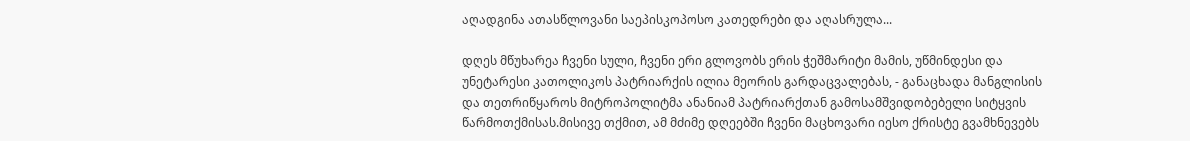აღადგინა ათასწლოვანი საეპისკოპოსო კათედრები და აღასრულა...

დღეს მწუხარეა ჩვენი სული, ჩვენი ერი გლოვობს ერის ჭეშმარიტი მამის, უწმინდესი და უნეტარესი კათოლიკოს პატრიარქის ილია მეორის გარდაცვალებას, - განაცხადა მანგლისის და თეთრიწყაროს მიტროპოლიტმა ანანიამ პატრიარქთან გამოსამშვიდობებელი სიტყვის წარმოთქმისას.მისივე თქმით, ამ მძიმე დღეებში ჩვენი მაცხოვარი იესო ქრისტე გვამხნევებს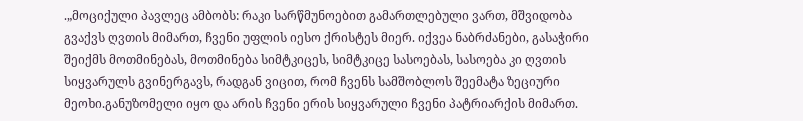.„მოციქული პავლეც ამბობს: რაკი სარწმუნოებით გამართლებული ვართ, მშვიდობა გვაქვს ღვთის მიმართ, ჩვენი უფლის იესო ქრისტეს მიერ. იქვეა ნაბრძანები, გასაჭირი შეიქმს მოთმინებას, მოთმინება სიმტკიცეს, სიმტკიცე სასოებას, სასოება კი ღვთის სიყვარულს გვინერგავს, რადგან ვიცით, რომ ჩვენს სამშობლოს შეემატა ზეციური მეოხი.განუზომელი იყო და არის ჩვენი ერის სიყვარული ჩვენი პატრიარქის მიმართ.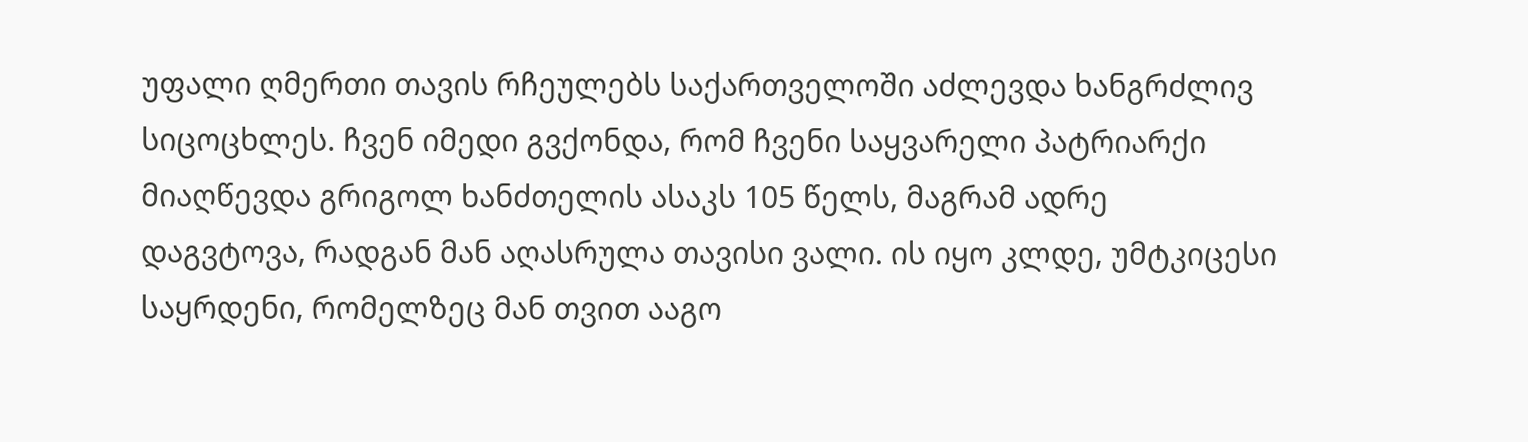უფალი ღმერთი თავის რჩეულებს საქართველოში აძლევდა ხანგრძლივ სიცოცხლეს. ჩვენ იმედი გვქონდა, რომ ჩვენი საყვარელი პატრიარქი მიაღწევდა გრიგოლ ხანძთელის ასაკს 105 წელს, მაგრამ ადრე დაგვტოვა, რადგან მან აღასრულა თავისი ვალი. ის იყო კლდე, უმტკიცესი საყრდენი, რომელზეც მან თვით ააგო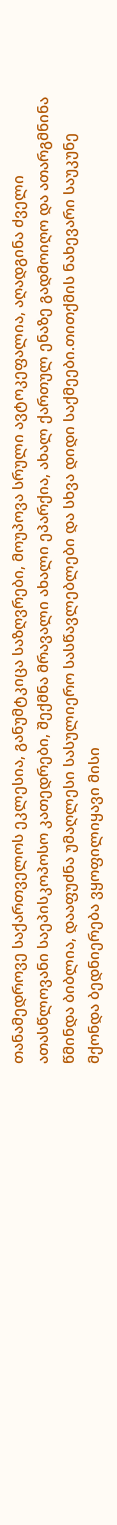თანამედროვე საქართველოს ეკლესია, განუმტკიცა საზღვრები, მოუპოვა სრული ავტოკეფალია, აღადგინა ძველი ათასწლოვანი საეპისკოპოსო კათედრები, შექმნა მრავალი ახალი ეპარქია, ახალ ქართულ ენაზე გადმოიღო და ათარგმნინა წმინდა ბიბლია, დააფუძნა უმაღლესი სასულიერო სასწავლებლები და სხვა დიდი საქმეები.თითქმის ნახევარი საუკუნე მქონდა ბედნიერება ვყოფილიყავი მისი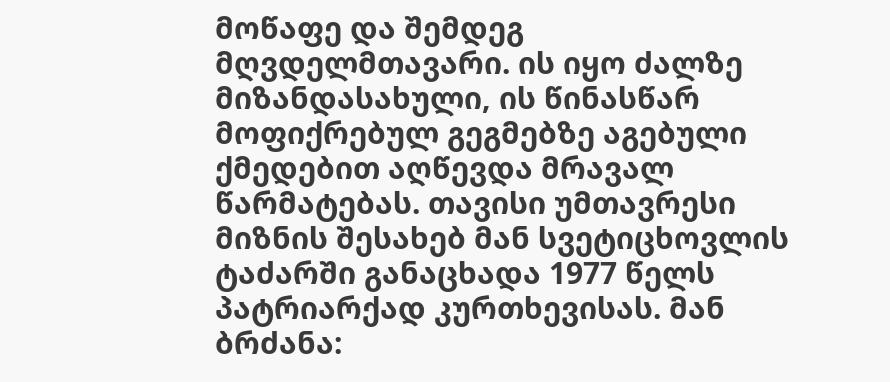მოწაფე და შემდეგ მღვდელმთავარი. ის იყო ძალზე მიზანდასახული, ის წინასწარ მოფიქრებულ გეგმებზე აგებული ქმედებით აღწევდა მრავალ წარმატებას. თავისი უმთავრესი მიზნის შესახებ მან სვეტიცხოვლის ტაძარში განაცხადა 1977 წელს პატრიარქად კურთხევისას. მან ბრძანა: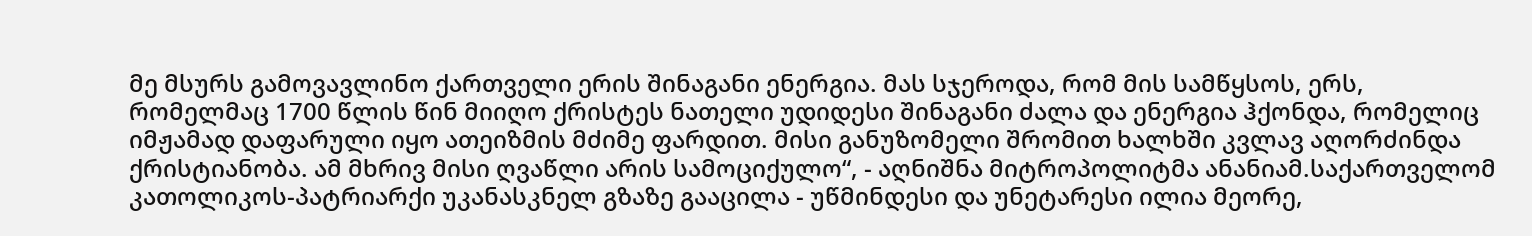მე მსურს გამოვავლინო ქართველი ერის შინაგანი ენერგია. მას სჯეროდა, რომ მის სამწყსოს, ერს, რომელმაც 1700 წლის წინ მიიღო ქრისტეს ნათელი უდიდესი შინაგანი ძალა და ენერგია ჰქონდა, რომელიც იმჟამად დაფარული იყო ათეიზმის მძიმე ფარდით. მისი განუზომელი შრომით ხალხში კვლავ აღორძინდა ქრისტიანობა. ამ მხრივ მისი ღვაწლი არის სამოციქულო“, - აღნიშნა მიტროპოლიტმა ანანიამ.საქართველომ კათოლიკოს-პატრიარქი უკანასკნელ გზაზე გააცილა - უწმინდესი და უნეტარესი ილია მეორე,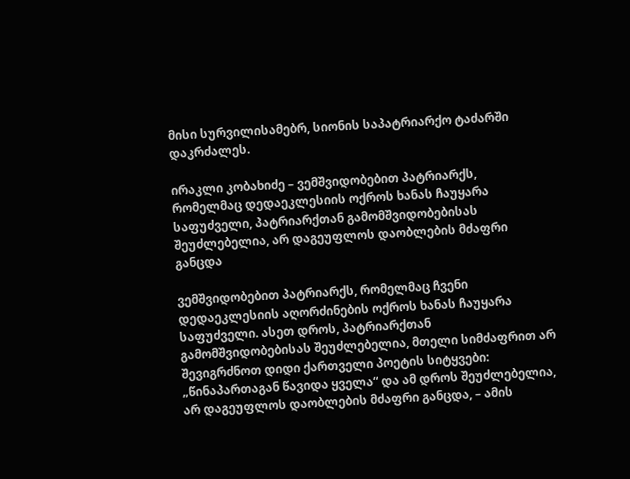მისი სურვილისამებრ, სიონის საპატრიარქო ტაძარში დაკრძალეს.

ირაკლი კობახიძე – ვემშვიდობებით პატრიარქს, რომელმაც დედაეკლესიის ოქროს ხანას ჩაუყარა საფუძველი, პატრიარქთან გამომშვიდობებისას შეუძლებელია, არ დაგეუფლოს დაობლების მძაფრი განცდა

ვემშვიდობებით პატრიარქს, რომელმაც ჩვენი დედაეკლესიის აღორძინების ოქროს ხანას ჩაუყარა საფუძველი. ასეთ დროს, პატრიარქთან გამომშვიდობებისას შეუძლებელია, მთელი სიმძაფრით არ შევიგრძნოთ დიდი ქართველი პოეტის სიტყვები: „წინაპართაგან წავიდა ყველა“ და ამ დროს შეუძლებელია, არ დაგეუფლოს დაობლების მძაფრი განცდა, – ამის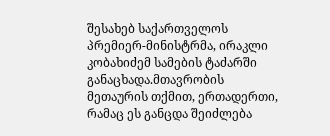შესახებ საქართველოს პრემიერ-მინისტრმა, ირაკლი კობახიძემ სამების ტაძარში განაცხადა.მთავრობის მეთაურის თქმით, ერთადერთი, რამაც ეს განცდა შეიძლება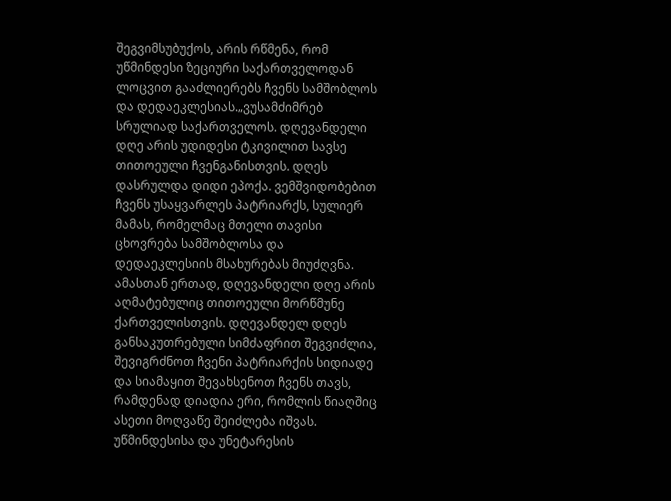შეგვიმსუბუქოს, არის რწმენა, რომ უწმინდესი ზეციური საქართველოდან ლოცვით გააძლიერებს ჩვენს სამშობლოს და დედაეკლესიას.„ვუსამძიმრებ სრულიად საქართველოს. დღევანდელი დღე არის უდიდესი ტკივილით სავსე თითოეული ჩვენგანისთვის. დღეს დასრულდა დიდი ეპოქა. ვემშვიდობებით ჩვენს უსაყვარლეს პატრიარქს, სულიერ მამას, რომელმაც მთელი თავისი ცხოვრება სამშობლოსა და დედაეკლესიის მსახურებას მიუძღვნა. ამასთან ერთად, დღევანდელი დღე არის აღმატებულიც თითოეული მორწმუნე ქართველისთვის. დღევანდელ დღეს განსაკუთრებული სიმძაფრით შეგვიძლია, შევიგრძნოთ ჩვენი პატრიარქის სიდიადე და სიამაყით შევახსენოთ ჩვენს თავს, რამდენად დიადია ერი, რომლის წიაღშიც ასეთი მოღვაწე შეიძლება იშვას. უწმინდესისა და უნეტარესის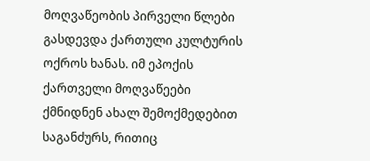მოღვაწეობის პირველი წლები გასდევდა ქართული კულტურის ოქროს ხანას. იმ ეპოქის ქართველი მოღვაწეები ქმნიდნენ ახალ შემოქმედებით საგანძურს, რითიც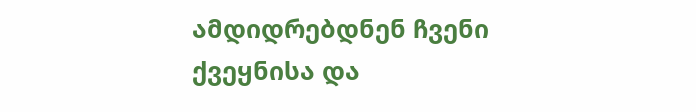ამდიდრებდნენ ჩვენი ქვეყნისა და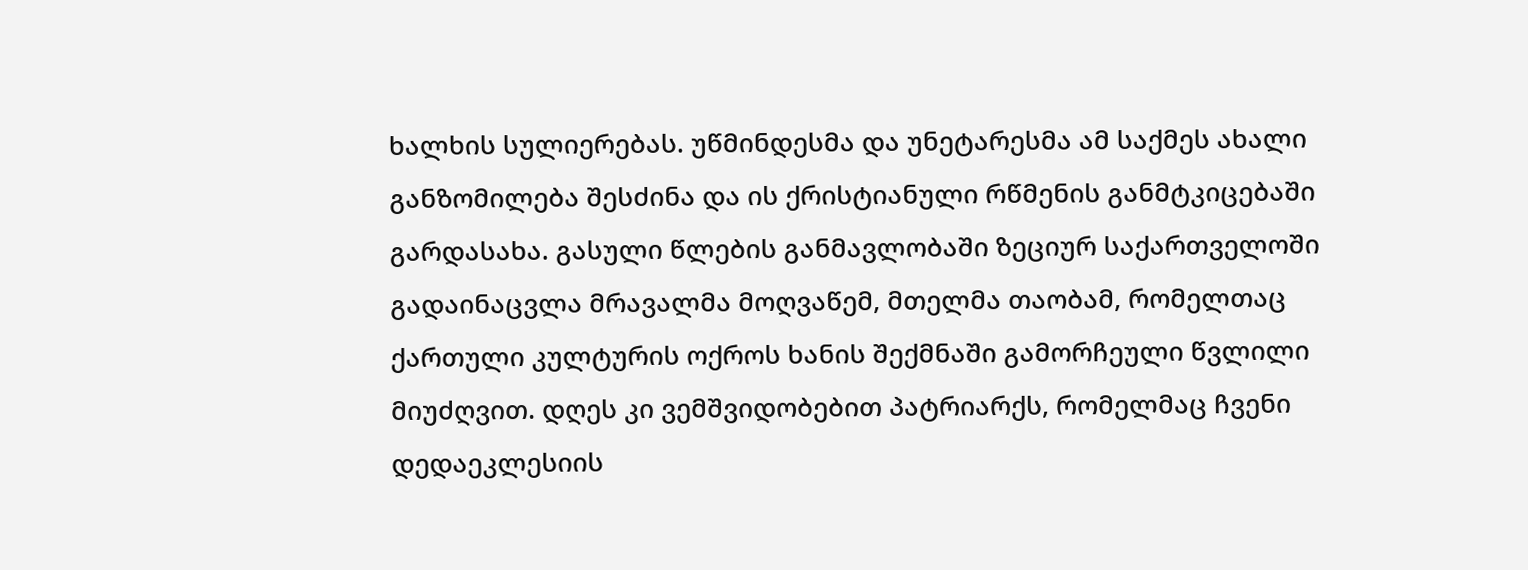ხალხის სულიერებას. უწმინდესმა და უნეტარესმა ამ საქმეს ახალი განზომილება შესძინა და ის ქრისტიანული რწმენის განმტკიცებაში გარდასახა. გასული წლების განმავლობაში ზეციურ საქართველოში გადაინაცვლა მრავალმა მოღვაწემ, მთელმა თაობამ, რომელთაც ქართული კულტურის ოქროს ხანის შექმნაში გამორჩეული წვლილი მიუძღვით. დღეს კი ვემშვიდობებით პატრიარქს, რომელმაც ჩვენი დედაეკლესიის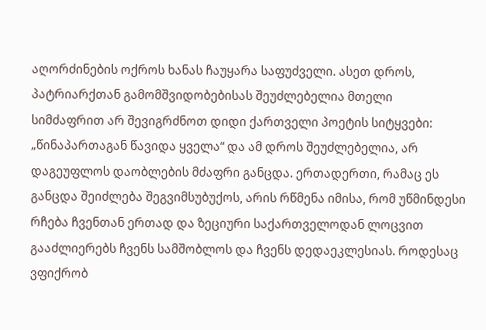აღორძინების ოქროს ხანას ჩაუყარა საფუძველი. ასეთ დროს, პატრიარქთან გამომშვიდობებისას შეუძლებელია მთელი სიმძაფრით არ შევიგრძნოთ დიდი ქართველი პოეტის სიტყვები: „წინაპართაგან წავიდა ყველა“ და ამ დროს შეუძლებელია, არ დაგეუფლოს დაობლების მძაფრი განცდა. ერთადერთი, რამაც ეს განცდა შეიძლება შეგვიმსუბუქოს, არის რწმენა იმისა, რომ უწმინდესი რჩება ჩვენთან ერთად და ზეციური საქართველოდან ლოცვით გააძლიერებს ჩვენს სამშობლოს და ჩვენს დედაეკლესიას. როდესაც ვფიქრობ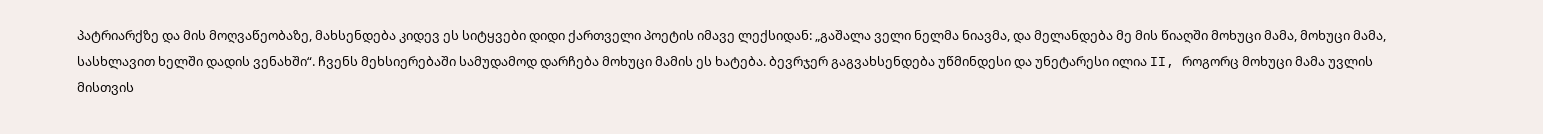პატრიარქზე და მის მოღვაწეობაზე, მახსენდება კიდევ ეს სიტყვები დიდი ქართველი პოეტის იმავე ლექსიდან: „გაშალა ველი ნელმა ნიავმა, და მელანდება მე მის წიაღში მოხუცი მამა, მოხუცი მამა, სასხლავით ხელში დადის ვენახში“. ჩვენს მეხსიერებაში სამუდამოდ დარჩება მოხუცი მამის ეს ხატება. ბევრჯერ გაგვახსენდება უწმინდესი და უნეტარესი ილია II, როგორც მოხუცი მამა უვლის მისთვის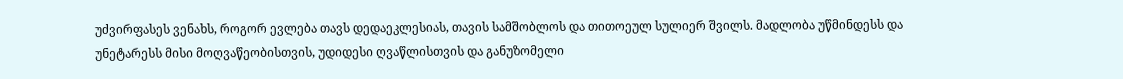უძვირფასეს ვენახს, როგორ ევლება თავს დედაეკლესიას, თავის სამშობლოს და თითოეულ სულიერ შვილს. მადლობა უწმინდესს და უნეტარესს მისი მოღვაწეობისთვის, უდიდესი ღვაწლისთვის და განუზომელი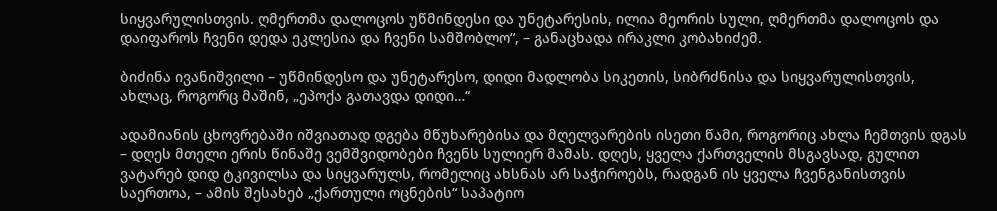სიყვარულისთვის. ღმერთმა დალოცოს უწმინდესი და უნეტარესის, ილია მეორის სული, ღმერთმა დალოცოს და დაიფაროს ჩვენი დედა ეკლესია და ჩვენი სამშობლო“, – განაცხადა ირაკლი კობახიძემ.

ბიძინა ივანიშვილი – უწმინდესო და უნეტარესო, დიდი მადლობა სიკეთის, სიბრძნისა და სიყვარულისთვის, ახლაც, როგორც მაშინ, „ეპოქა გათავდა დიდი…“

ადამიანის ცხოვრებაში იშვიათად დგება მწუხარებისა და მღელვარების ისეთი წამი, როგორიც ახლა ჩემთვის დგას – დღეს მთელი ერის წინაშე ვემშვიდობები ჩვენს სულიერ მამას. დღეს, ყველა ქართველის მსგავსად, გულით ვატარებ დიდ ტკივილსა და სიყვარულს, რომელიც ახსნას არ საჭიროებს, რადგან ის ყველა ჩვენგანისთვის საერთოა, – ამის შესახებ „ქართული ოცნების“ საპატიო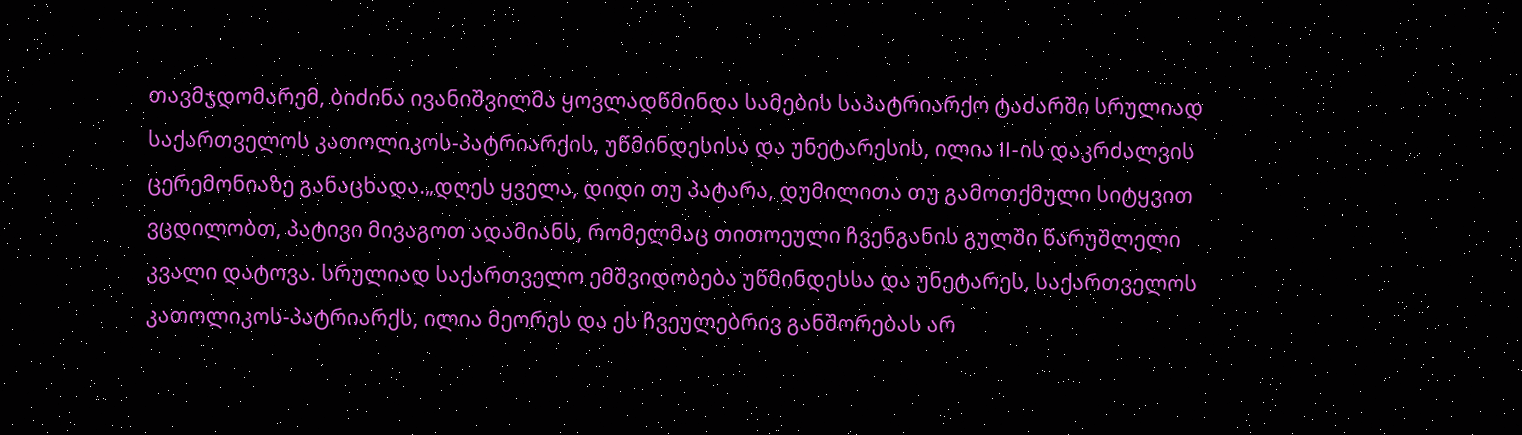თავმჯდომარემ, ბიძინა ივანიშვილმა ყოვლადწმინდა სამების საპატრიარქო ტაძარში სრულიად საქართველოს კათოლიკოს-პატრიარქის, უწმინდესისა და უნეტარესის, ილია II-ის დაკრძალვის ცერემონიაზე განაცხადა.„დღეს ყველა, დიდი თუ პატარა, დუმილითა თუ გამოთქმული სიტყვით ვცდილობთ, პატივი მივაგოთ ადამიანს, რომელმაც თითოეული ჩვენგანის გულში წარუშლელი კვალი დატოვა. სრულიად საქართველო ემშვიდობება უწმინდესსა და უნეტარეს, საქართველოს კათოლიკოს-პატრიარქს, ილია მეორეს და ეს ჩვეულებრივ განშორებას არ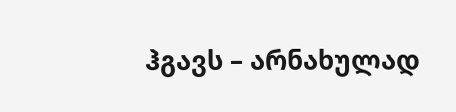ჰგავს – არნახულად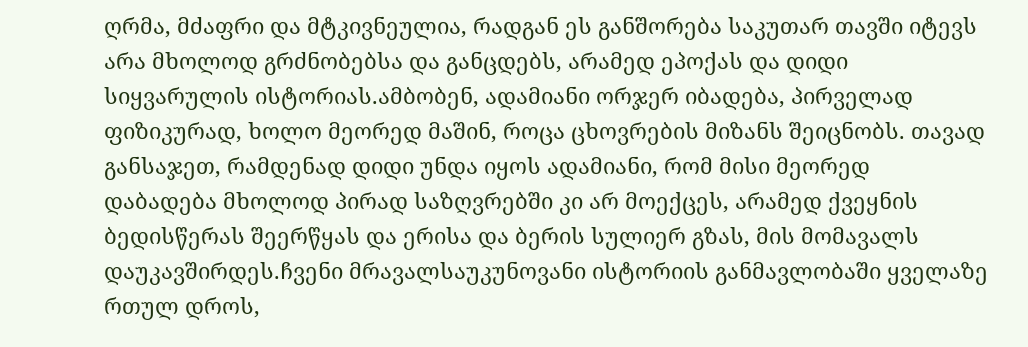ღრმა, მძაფრი და მტკივნეულია, რადგან ეს განშორება საკუთარ თავში იტევს არა მხოლოდ გრძნობებსა და განცდებს, არამედ ეპოქას და დიდი სიყვარულის ისტორიას.ამბობენ, ადამიანი ორჯერ იბადება, პირველად ფიზიკურად, ხოლო მეორედ მაშინ, როცა ცხოვრების მიზანს შეიცნობს. თავად განსაჯეთ, რამდენად დიდი უნდა იყოს ადამიანი, რომ მისი მეორედ დაბადება მხოლოდ პირად საზღვრებში კი არ მოექცეს, არამედ ქვეყნის ბედისწერას შეერწყას და ერისა და ბერის სულიერ გზას, მის მომავალს დაუკავშირდეს.ჩვენი მრავალსაუკუნოვანი ისტორიის განმავლობაში ყველაზე რთულ დროს,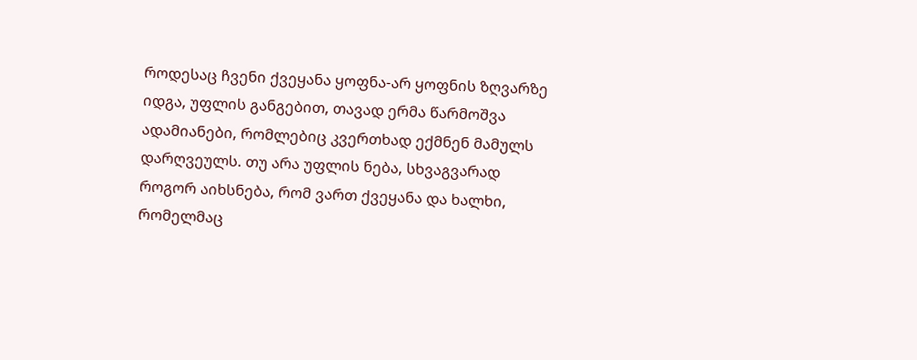როდესაც ჩვენი ქვეყანა ყოფნა-არ ყოფნის ზღვარზე იდგა, უფლის განგებით, თავად ერმა წარმოშვა ადამიანები, რომლებიც კვერთხად ექმნენ მამულს დარღვეულს. თუ არა უფლის ნება, სხვაგვარად როგორ აიხსნება, რომ ვართ ქვეყანა და ხალხი, რომელმაც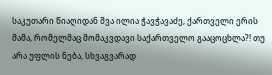საკუთარი წიაღიდან შვა ილია ჭავჭავაძე, ქართველი ერის მამა, რომელმაც მომაკვდავი საქართველო გააცოცხლა?! თუ არა უფლის ნება, სხვაგვარად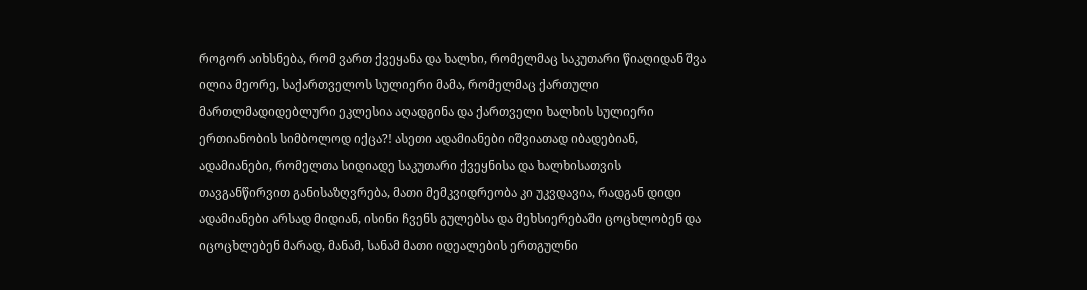როგორ აიხსნება, რომ ვართ ქვეყანა და ხალხი, რომელმაც საკუთარი წიაღიდან შვა ილია მეორე, საქართველოს სულიერი მამა, რომელმაც ქართული მართლმადიდებლური ეკლესია აღადგინა და ქართველი ხალხის სულიერი ერთიანობის სიმბოლოდ იქცა?! ასეთი ადამიანები იშვიათად იბადებიან, ადამიანები, რომელთა სიდიადე საკუთარი ქვეყნისა და ხალხისათვის თავგანწირვით განისაზღვრება, მათი მემკვიდრეობა კი უკვდავია, რადგან დიდი ადამიანები არსად მიდიან, ისინი ჩვენს გულებსა და მეხსიერებაში ცოცხლობენ და იცოცხლებენ მარად, მანამ, სანამ მათი იდეალების ერთგულნი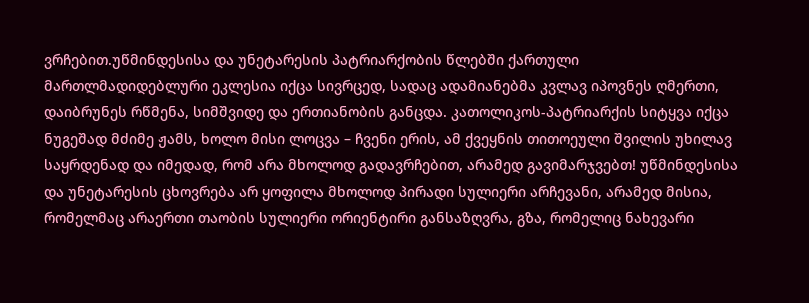ვრჩებით.უწმინდესისა და უნეტარესის პატრიარქობის წლებში ქართული მართლმადიდებლური ეკლესია იქცა სივრცედ, სადაც ადამიანებმა კვლავ იპოვნეს ღმერთი, დაიბრუნეს რწმენა, სიმშვიდე და ერთიანობის განცდა. კათოლიკოს-პატრიარქის სიტყვა იქცა ნუგეშად მძიმე ჟამს, ხოლო მისი ლოცვა – ჩვენი ერის, ამ ქვეყნის თითოეული შვილის უხილავ საყრდენად და იმედად, რომ არა მხოლოდ გადავრჩებით, არამედ გავიმარჯვებთ! უწმინდესისა და უნეტარესის ცხოვრება არ ყოფილა მხოლოდ პირადი სულიერი არჩევანი, არამედ მისია, რომელმაც არაერთი თაობის სულიერი ორიენტირი განსაზღვრა, გზა, რომელიც ნახევარი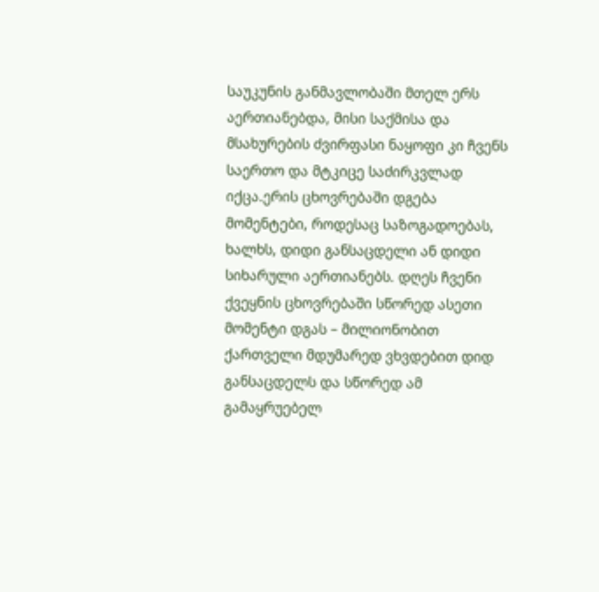საუკუნის განმავლობაში მთელ ერს აერთიანებდა, მისი საქმისა და მსახურების ძვირფასი ნაყოფი კი ჩვენს საერთო და მტკიცე საძირკვლად იქცა.ერის ცხოვრებაში დგება მომენტები, როდესაც საზოგადოებას, ხალხს, დიდი განსაცდელი ან დიდი სიხარული აერთიანებს. დღეს ჩვენი ქვეყნის ცხოვრებაში სწორედ ასეთი მომენტი დგას – მილიონობით ქართველი მდუმარედ ვხვდებით დიდ განსაცდელს და სწორედ ამ გამაყრუებელ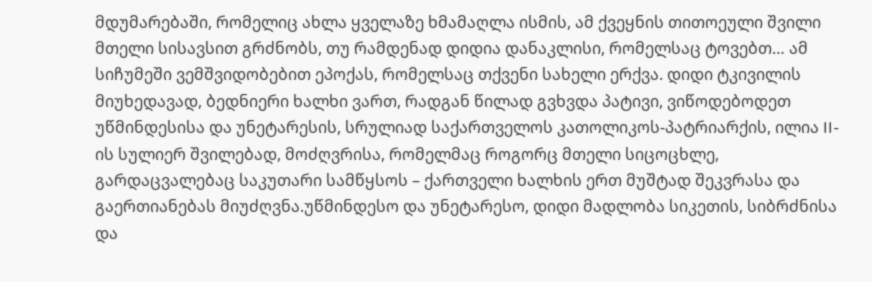მდუმარებაში, რომელიც ახლა ყველაზე ხმამაღლა ისმის, ამ ქვეყნის თითოეული შვილი მთელი სისავსით გრძნობს, თუ რამდენად დიდია დანაკლისი, რომელსაც ტოვებთ… ამ სიჩუმეში ვემშვიდობებით ეპოქას, რომელსაც თქვენი სახელი ერქვა. დიდი ტკივილის მიუხედავად, ბედნიერი ხალხი ვართ, რადგან წილად გვხვდა პატივი, ვიწოდებოდეთ უწმინდესისა და უნეტარესის, სრულიად საქართველოს კათოლიკოს-პატრიარქის, ილია II-ის სულიერ შვილებად, მოძღვრისა, რომელმაც როგორც მთელი სიცოცხლე, გარდაცვალებაც საკუთარი სამწყსოს – ქართველი ხალხის ერთ მუშტად შეკვრასა და გაერთიანებას მიუძღვნა.უწმინდესო და უნეტარესო, დიდი მადლობა სიკეთის, სიბრძნისა და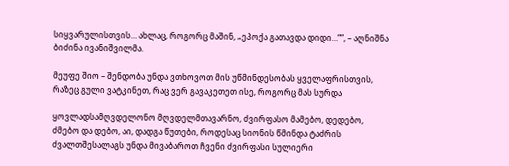სიყვარულისთვის… ახლაც, როგორც მაშინ, „ეპოქა გათავდა დიდი…““, – აღნიშნა ბიძინა ივანიშვილმა.

მეუფე შიო – შენდობა უნდა ვთხოვოთ მის უწმინდესობას ყველაფრისთვის, რაზეც გული ვატკინეთ, რაც ვერ გავაკეთეთ ისე, როგორც მას სურდა

ყოვლადსამღვდელონო მღვდელმთავარნო, ძვირფასო მამებო, დედებო, ძმებო და დებო, აი, დადგა წუთები, როდესაც სიონის წმინდა ტაძრის ძვალთშესალაგს უნდა მივაბაროთ ჩვენი ძვირფასი სულიერი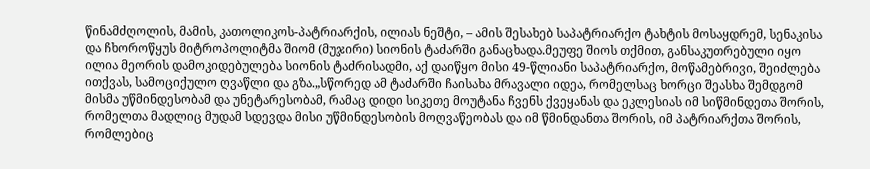წინამძღოლის, მამის, კათოლიკოს-პატრიარქის, ილიას ნეშტი, – ამის შესახებ საპატრიარქო ტახტის მოსაყდრემ, სენაკისა და ჩხოროწყუს მიტროპოლიტმა შიომ (მუჯირი) სიონის ტაძარში განაცხადა.მეუფე შიოს თქმით, განსაკუთრებული იყო ილია მეორის დამოკიდებულება სიონის ტაძრისადმი, აქ დაიწყო მისი 49-წლიანი საპატრიარქო, მოწამებრივი, შეიძლება ითქვას, სამოციქულო ღვაწლი და გზა.„სწორედ ამ ტაძარში ჩაისახა მრავალი იდეა, რომელსაც ხორცი შეასხა შემდგომ მისმა უწმინდესობამ და უნეტარესობამ, რამაც დიდი სიკეთე მოუტანა ჩვენს ქვეყანას და ეკლესიას იმ სიწმინდეთა შორის, რომელთა მადლიც მუდამ სდევდა მისი უწმინდესობის მოღვაწეობას და იმ წმინდანთა შორის, იმ პატრიარქთა შორის, რომლებიც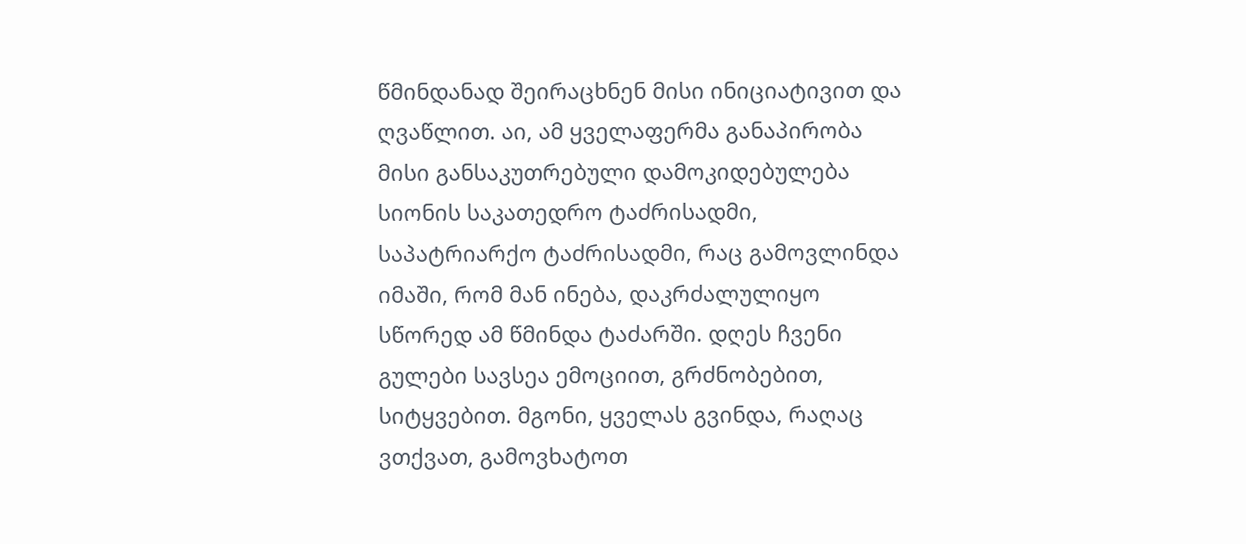წმინდანად შეირაცხნენ მისი ინიციატივით და ღვაწლით. აი, ამ ყველაფერმა განაპირობა მისი განსაკუთრებული დამოკიდებულება სიონის საკათედრო ტაძრისადმი, საპატრიარქო ტაძრისადმი, რაც გამოვლინდა იმაში, რომ მან ინება, დაკრძალულიყო სწორედ ამ წმინდა ტაძარში. დღეს ჩვენი გულები სავსეა ემოციით, გრძნობებით, სიტყვებით. მგონი, ყველას გვინდა, რაღაც ვთქვათ, გამოვხატოთ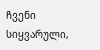ჩვენი სიყვარული,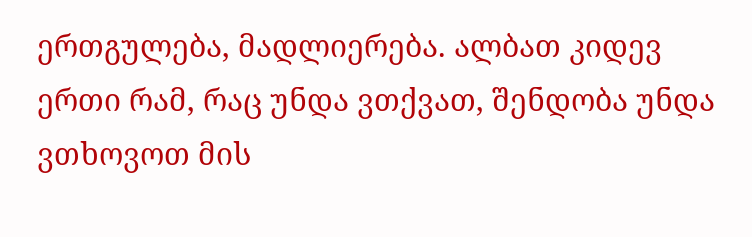ერთგულება, მადლიერება. ალბათ კიდევ ერთი რამ, რაც უნდა ვთქვათ, შენდობა უნდა ვთხოვოთ მის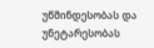უწმინდესობას და უნეტარესობას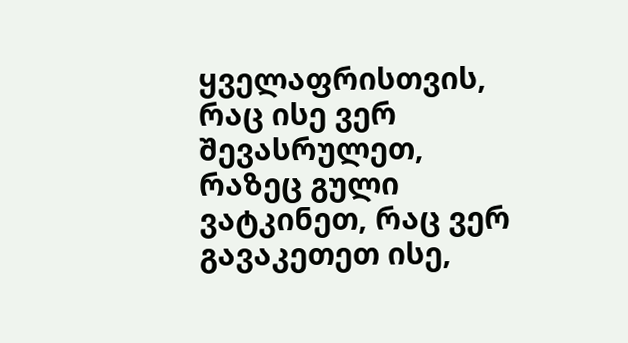ყველაფრისთვის, რაც ისე ვერ შევასრულეთ, რაზეც გული ვატკინეთ, რაც ვერ გავაკეთეთ ისე,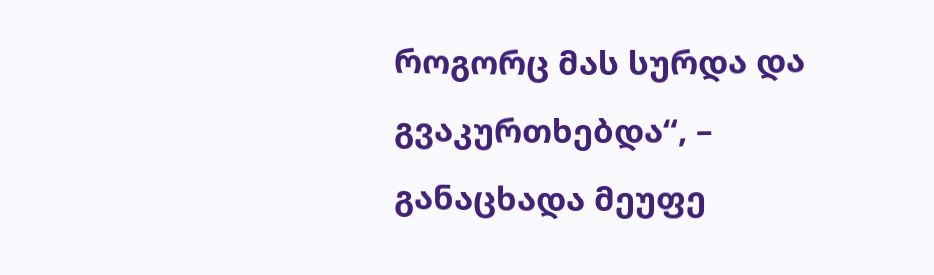როგორც მას სურდა და გვაკურთხებდა“, – განაცხადა მეუფე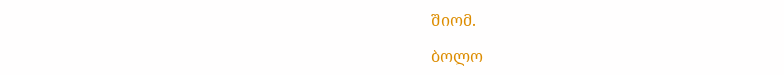შიომ.

ბოლო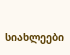სიახლეები